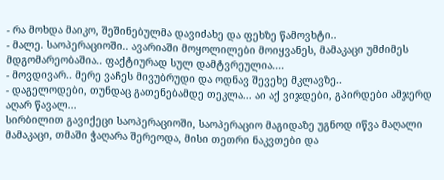- რა მოხდა მაიკო, შეშინებულმა დავიძახე და ფეხზე წამოვხტი..
- მალე. საოპერაციოში.. ავარიაში მოყოლილები მოიყვანეს, მამაკაცი უმძიმეს მდგომარეობაშია.. ფაქტიურად სულ დამტვრეულია....
- მოვდივარ.. მერე ვაჩეს მივუბრუდი და ოდნავ შევეხე მკლავზე..
- დაგელოდები, თუნდაც გათენებამდე თეკლა... აი აქ ვიჯდები, გპირდები ამჯერდ აღარ წავალ...
სირბილით გავიქეცი საოპერაციოში, საოპერაციო მაგიდაზე უგნოდ იწვა მაღალი მამაკაცი, თმაში ჭაღარა შერეოდა, მისი თეთრი ნაკვთები და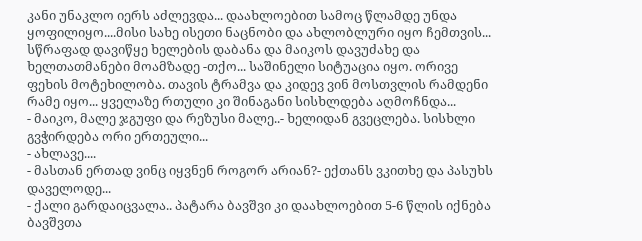კანი უნაკლო იერს აძლევდა... დაახლოებით სამოც წლამდე უნდა ყოფილიყო....მისი სახე ისეთი ნაცნობი და ახლობლური იყო ჩემთვის... სწრაფად დავიწყე ხელების დაბანა და მაიკოს დავუძახე და ხელთათმანები მოამზადე -თქო... საშინელი სიტუაცია იყო. ორივე ფეხის მოტეხილობა. თავის ტრამვა და კიდევ ვინ მოსთვლის რამდენი რამე იყო... ყველაზე რთული კი შინაგანი სისხლდება აღმოჩნდა...
- მაიკო, მალე ჯგუფი და რეზუსი მალე..- ხელიდან გვეცლება. სისხლი გვჭირდება ორი ერთეული...
- ახლავე....
- მასთან ერთად ვინც იყვნენ როგორ არიან?- ექთანს ვკითხე და პასუხს დაველოდე...
- ქალი გარდაიცვალა.. პატარა ბავშვი კი დაახლოებით 5-6 წლის იქნება ბავშვთა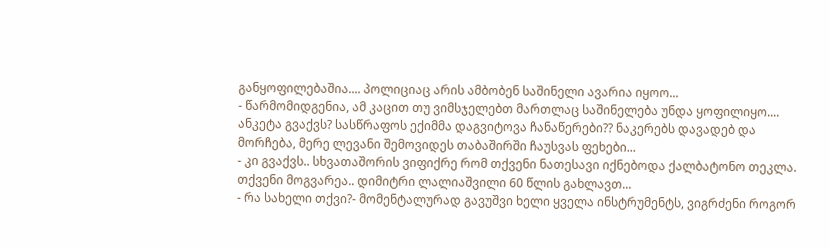განყოფილებაშია.... პოლიციაც არის ამბობენ საშინელი ავარია იყოო...
- წარმომიდგენია, ამ კაცით თუ ვიმსჯელებთ მართლაც საშინელება უნდა ყოფილიყო.... ანკეტა გვაქვს? სასწრაფოს ექიმმა დაგვიტოვა ჩანაწერები?? ნაკერებს დავადებ და მორჩება, მერე ლევანი შემოვიდეს თაბაშირში ჩაუსვას ფეხები...
- კი გვაქვს.. სხვათაშორის ვიფიქრე რომ თქვენი ნათესავი იქნებოდა ქალბატონო თეკლა. თქვენი მოგვარეა.. დიმიტრი ლალიაშვილი 60 წლის გახლავთ...
- რა სახელი თქვი?- მომენტალურად გავუშვი ხელი ყველა ინსტრუმენტს, ვიგრძენი როგორ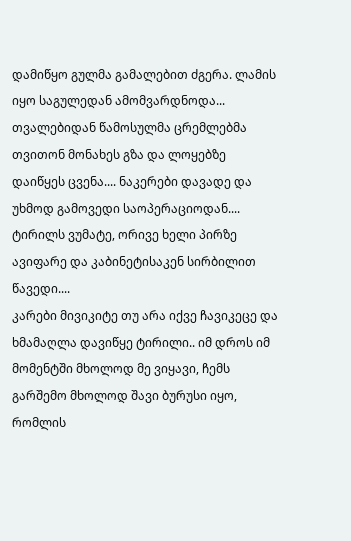დამიწყო გულმა გამალებით ძგერა. ლამის იყო საგულედან ამომვარდნოდა... თვალებიდან წამოსულმა ცრემლებმა თვითონ მონახეს გზა და ლოყებზე დაიწყეს ცვენა.... ნაკერები დავადე და უხმოდ გამოვედი საოპერაციოდან.... ტირილს ვუმატე, ორივე ხელი პირზე ავიფარე და კაბინეტისაკენ სირბილით წავედი....
კარები მივიკიტე თუ არა იქვე ჩავიკეცე და ხმამაღლა დავიწყე ტირილი.. იმ დროს იმ მომენტში მხოლოდ მე ვიყავი, ჩემს გარშემო მხოლოდ შავი ბურუსი იყო, რომლის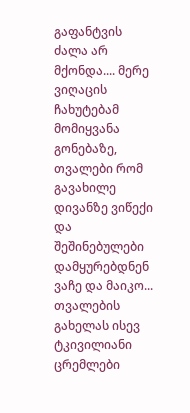გაფანტვის ძალა არ მქონდა.... მერე ვიღაცის ჩახუტებამ მომიყვანა გონებაზე, თვალები რომ გავახილე დივანზე ვიწექი და შეშინებულები დამყურებდნენ ვაჩე და მაიკო... თვალების გახელას ისევ ტკივილიანი ცრემლები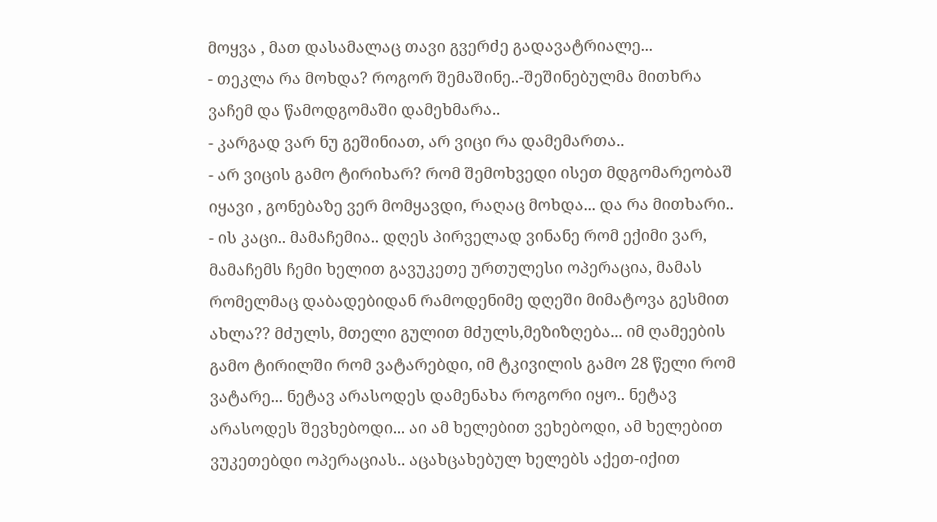მოყვა , მათ დასამალაც თავი გვერძე გადავატრიალე...
- თეკლა რა მოხდა? როგორ შემაშინე..-შეშინებულმა მითხრა ვაჩემ და წამოდგომაში დამეხმარა..
- კარგად ვარ ნუ გეშინიათ, არ ვიცი რა დამემართა..
- არ ვიცის გამო ტირიხარ? რომ შემოხვედი ისეთ მდგომარეობაშ იყავი , გონებაზე ვერ მომყავდი, რაღაც მოხდა... და რა მითხარი..
- ის კაცი.. მამაჩემია.. დღეს პირველად ვინანე რომ ექიმი ვარ, მამაჩემს ჩემი ხელით გავუკეთე ურთულესი ოპერაცია, მამას რომელმაც დაბადებიდან რამოდენიმე დღეში მიმატოვა გესმით ახლა?? მძულს, მთელი გულით მძულს,მეზიზღება... იმ ღამეების გამო ტირილში რომ ვატარებდი, იმ ტკივილის გამო 28 წელი რომ ვატარე... ნეტავ არასოდეს დამენახა როგორი იყო.. ნეტავ არასოდეს შევხებოდი... აი ამ ხელებით ვეხებოდი, ამ ხელებით ვუკეთებდი ოპერაციას.. აცახცახებულ ხელებს აქეთ-იქით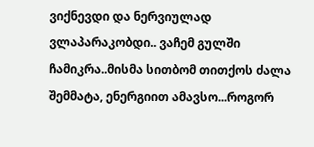ვიქნევდი და ნერვიულად ვლაპარაკობდი.. ვაჩემ გულში ჩამიკრა..მისმა სითბომ თითქოს ძალა შემმატა, ენერგიით ამავსო...როგორ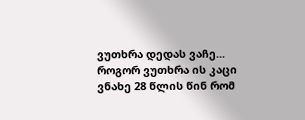ვუთხრა დედას ვაჩე... როგორ ვუთხრა ის კაცი ვნახე 28 წლის წინ რომ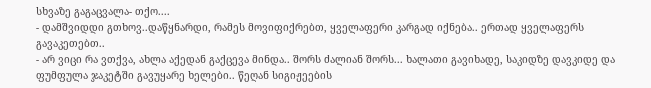სხვაზე გაგაცვალა- თქო....
- დამშვიდდი გთხოვ..დაწყნარდი, რამეს მოვიფიქრებთ, ყველაფერი კარგად იქნება.. ერთად ყველაფერს გავაკეთებთ..
- არ ვიცი რა ვთქვა, ახლა აქედან გაქცევა მინდა.. შორს ძალიან შორს... ხალათი გავიხადე, საკიდზე დავკიდე და ფუმფულა ჯაკეტში გავუყარე ხელები.. წეღან სიგიჟეების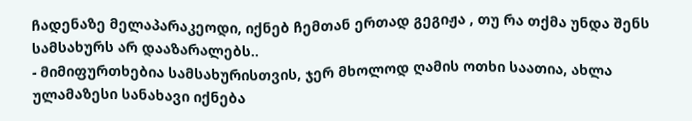ჩადენაზე მელაპარაკეოდი, იქნებ ჩემთან ერთად გეგიჟა , თუ რა თქმა უნდა შენს სამსახურს არ დააზარალებს..
- მიმიფურთხებია სამსახურისთვის, ჯერ მხოლოდ ღამის ოთხი საათია, ახლა ულამაზესი სანახავი იქნება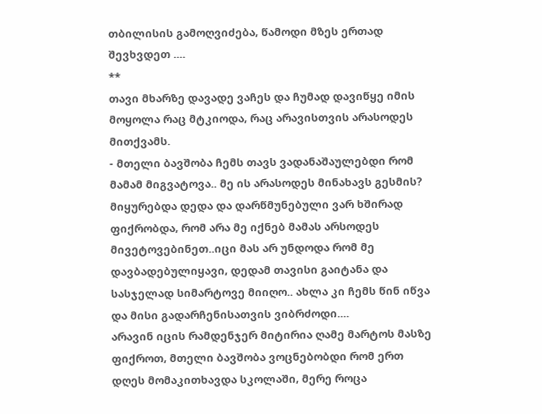თბილისის გამოღვიძება, წამოდი მზეს ერთად შევხვდეთ ....
**
თავი მხარზე დავადე ვაჩეს და ჩუმად დავიწყე იმის მოყოლა რაც მტკიოდა, რაც არავისთვის არასოდეს მითქვამს.
- მთელი ბავშობა ჩემს თავს ვადანაშაულებდი რომ მამამ მიგვატოვა.. მე ის არასოდეს მინახავს გესმის? მიყურებდა დედა და დარწმუნებული ვარ ხშირად ფიქრობდა, რომ არა მე იქნებ მამას არსოდეს მივეტოვებინეთ..იცი მას არ უნდოდა რომ მე დავბადებულიყავი, დედამ თავისი გაიტანა და სასჯელად სიმარტოვე მიიღო.. ახლა კი ჩემს წინ იწვა და მისი გადარჩენისათვის ვიბრძოდი....
არავინ იცის რამდენჯერ მიტირია ღამე მარტოს მასზე ფიქროთ, მთელი ბავშობა ვოცნებობდი რომ ერთ დღეს მომაკითხავდა სკოლაში, მერე როცა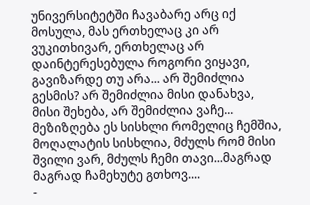უნივერსიტეტში ჩავაბარე არც იქ მოსულა, მას ერთხელაც კი არ ვუკითხივარ, ერთხელაც არ დაინტერესებულა როგორი ვიყავი, გავიზარდე თუ არა... არ შემიძლია გესმის? არ შემიძლია მისი დანახვა, მისი შეხება, არ შემიძლია ვაჩე... მეზიზღება ეს სისხლი რომელიც ჩემშია, მოღალატის სისხლია, მძულს რომ მისი შვილი ვარ, მძულს ჩემი თავი...მაგრად მაგრად ჩამეხუტე გთხოვ....
-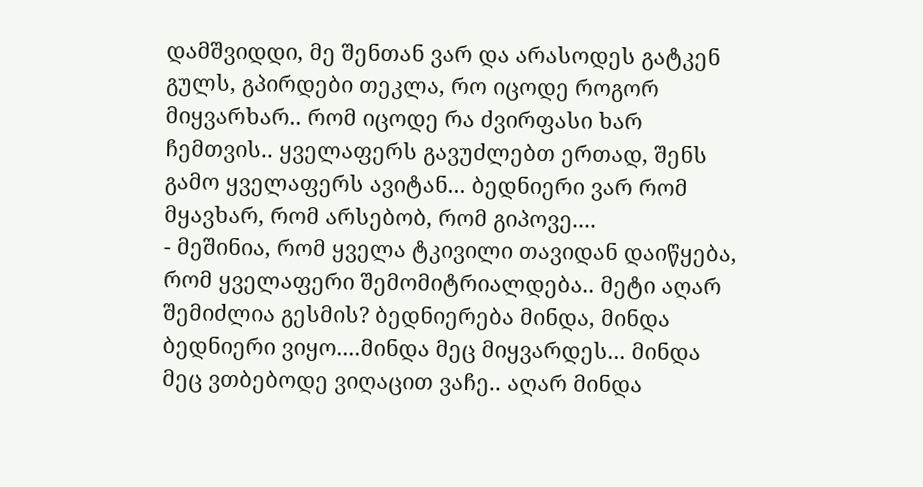დამშვიდდი, მე შენთან ვარ და არასოდეს გატკენ გულს, გპირდები თეკლა, რო იცოდე როგორ მიყვარხარ.. რომ იცოდე რა ძვირფასი ხარ ჩემთვის.. ყველაფერს გავუძლებთ ერთად, შენს გამო ყველაფერს ავიტან... ბედნიერი ვარ რომ მყავხარ, რომ არსებობ, რომ გიპოვე....
- მეშინია, რომ ყველა ტკივილი თავიდან დაიწყება, რომ ყველაფერი შემომიტრიალდება.. მეტი აღარ შემიძლია გესმის? ბედნიერება მინდა, მინდა ბედნიერი ვიყო....მინდა მეც მიყვარდეს... მინდა მეც ვთბებოდე ვიღაცით ვაჩე.. აღარ მინდა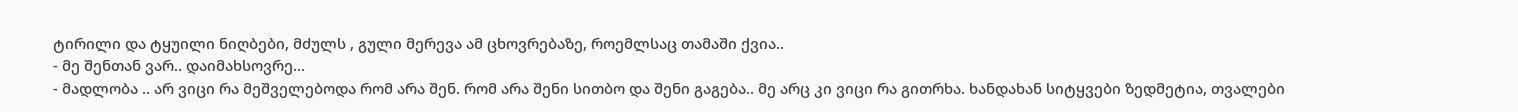ტირილი და ტყუილი ნიღბები, მძულს , გული მერევა ამ ცხოვრებაზე, როემლსაც თამაში ქვია..
- მე შენთან ვარ.. დაიმახსოვრე...
- მადლობა .. არ ვიცი რა მეშველებოდა რომ არა შენ. რომ არა შენი სითბო და შენი გაგება.. მე არც კი ვიცი რა გითრხა. ხანდახან სიტყვები ზედმეტია, თვალები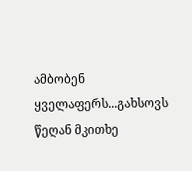ამბობენ ყველაფერს...გახსოვს წეღან მკითხე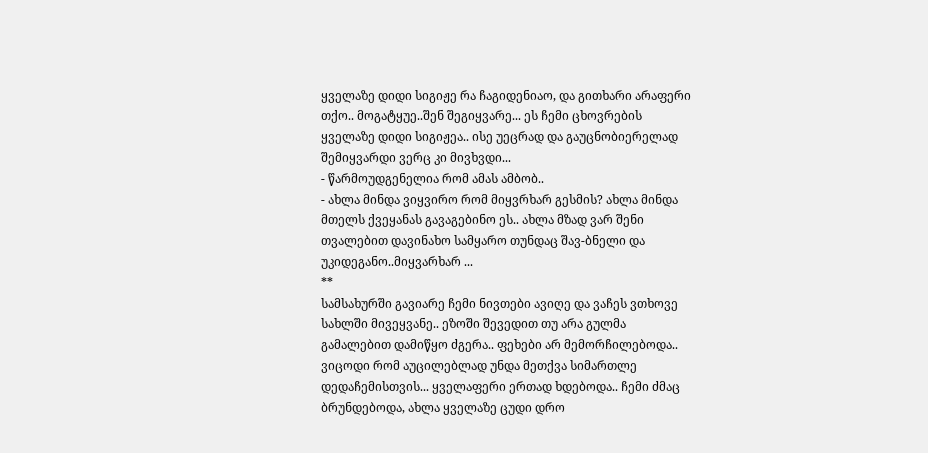ყველაზე დიდი სიგიჟე რა ჩაგიდენიაო, და გითხარი არაფერი თქო.. მოგატყუე..შენ შეგიყვარე... ეს ჩემი ცხოვრების ყველაზე დიდი სიგიჟეა.. ისე უეცრად და გაუცნობიერელად შემიყვარდი ვერც კი მივხვდი...
- წარმოუდგენელია რომ ამას ამბობ..
- ახლა მინდა ვიყვირო რომ მიყვრხარ გესმის? ახლა მინდა მთელს ქვეყანას გავაგებინო ეს.. ახლა მზად ვარ შენი თვალებით დავინახო სამყარო თუნდაც შავ-ბნელი და უკიდეგანო..მიყვარხარ ...
**
სამსახურში გავიარე ჩემი ნივთები ავიღე და ვაჩეს ვთხოვე სახლში მივეყვანე.. ეზოში შევედით თუ არა გულმა გამალებით დამიწყო ძგერა.. ფეხები არ მემორჩილებოდა.. ვიცოდი რომ აუცილებლად უნდა მეთქვა სიმართლე დედაჩემისთვის... ყველაფერი ერთად ხდებოდა.. ჩემი ძმაც ბრუნდებოდა, ახლა ყველაზე ცუდი დრო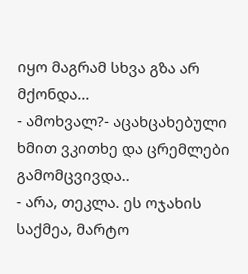იყო მაგრამ სხვა გზა არ მქონდა...
- ამოხვალ?- აცახცახებული ხმით ვკითხე და ცრემლები გამომცვივდა..
- არა, თეკლა. ეს ოჯახის საქმეა, მარტო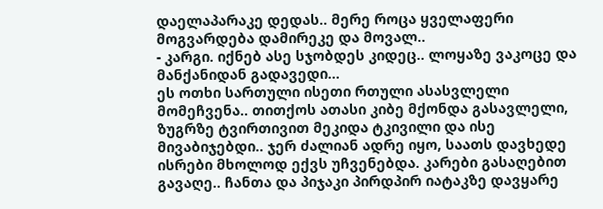დაელაპარაკე დედას.. მერე როცა ყველაფერი მოგვარდება დამირეკე და მოვალ..
- კარგი. იქნებ ასე სჯობდეს კიდეც.. ლოყაზე ვაკოცე და მანქანიდან გადავედი...
ეს ოთხი სართული ისეთი რთული ასასვლელი მომეჩვენა.. თითქოს ათასი კიბე მქონდა გასავლელი, ზუგრზე ტვირთივით მეკიდა ტკივილი და ისე მივაბიჯებდი.. ჯერ ძალიან ადრე იყო, საათს დავხედე ისრები მხოლოდ ექვს უჩვენებდა. კარები გასაღებით გავაღე.. ჩანთა და პიჯაკი პირდპირ იატაკზე დავყარე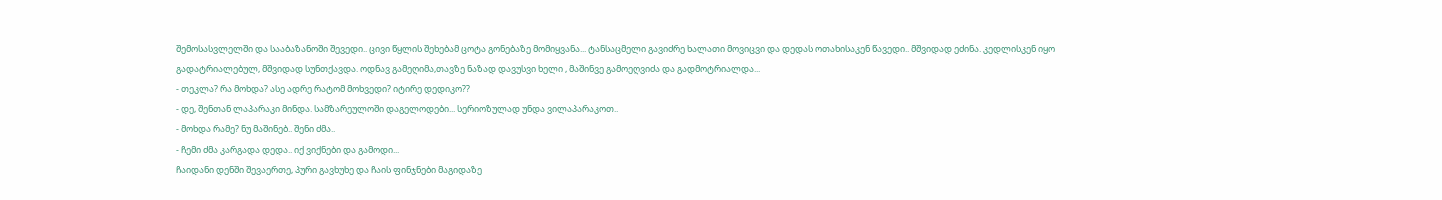შემოსასვლელში და სააბაზანოში შევედი.. ცივი წყლის შეხებამ ცოტა გონებაზე მომიყვანა... ტანსაცმელი გავიძრე ხალათი მოვიცვი და დედას ოთახისაკენ წავედი.. მშვიდად ეძინა. კედლისკენ იყო გადატრიალებულ, მშვიდად სუნთქავდა. ოდნავ გამეღიმა,თავზე ნაზად დავუსვი ხელი , მაშინვე გამოეღვიძა და გადმოტრიალდა...
- თეკლა? რა მოხდა? ასე ადრე რატომ მოხვედი? იტირე დედიკო??
- დე, შენთან ლაპარაკი მინდა. სამზარეულოში დაგელოდები... სერიოზულად უნდა ვილაპარაკოთ..
- მოხდა რამე? ნუ მაშინებ.. შენი ძმა..
- ჩემი ძმა კარგადა დედა.. იქ ვიქნები და გამოდი...
ჩაიდანი დენში შევაერთე, პური გავხუხე და ჩაის ფინჯნები მაგიდაზე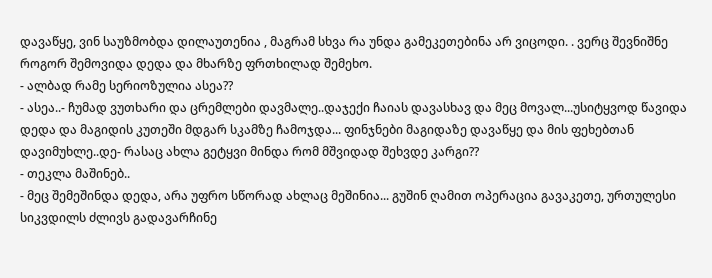დავაწყე, ვინ საუზმობდა დილაუთენია , მაგრამ სხვა რა უნდა გამეკეთებინა არ ვიცოდი. . ვერც შევნიშნე როგორ შემოვიდა დედა და მხარზე ფრთხილად შემეხო.
- ალბად რამე სერიოზულია ასეა??
- ასეა..- ჩუმად ვუთხარი და ცრემლები დავმალე..დაჯექი ჩაიას დავასხავ და მეც მოვალ...უსიტყვოდ წავიდა დედა და მაგიდის კუთეში მდგარ სკამზე ჩამოჯდა... ფინჯნები მაგიდაზე დავაწყე და მის ფეხებთან დავიმუხლე..დე- რასაც ახლა გეტყვი მინდა რომ მშვიდად შეხვდე კარგი??
- თეკლა მაშინებ..
- მეც შემეშინდა დედა, არა უფრო სწორად ახლაც მეშინია... გუშინ ღამით ოპერაცია გავაკეთე, ურთულესი სიკვდილს ძლივს გადავარჩინე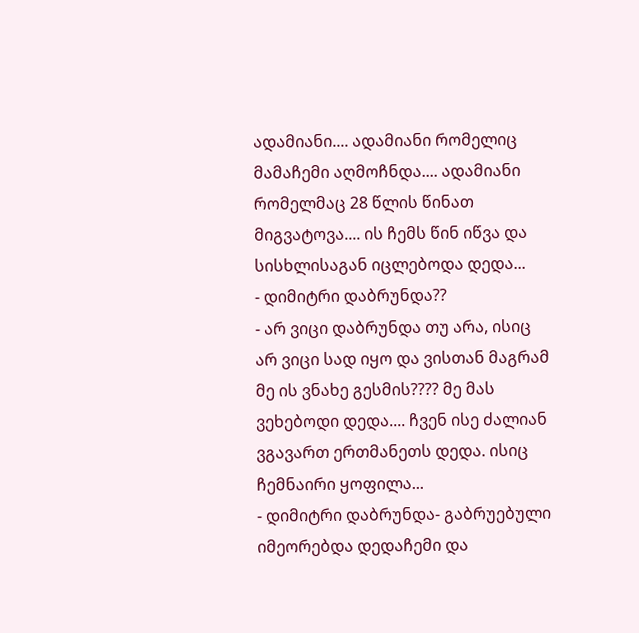ადამიანი.... ადამიანი რომელიც მამაჩემი აღმოჩნდა.... ადამიანი რომელმაც 28 წლის წინათ მიგვატოვა.... ის ჩემს წინ იწვა და სისხლისაგან იცლებოდა დედა...
- დიმიტრი დაბრუნდა??
- არ ვიცი დაბრუნდა თუ არა, ისიც არ ვიცი სად იყო და ვისთან მაგრამ მე ის ვნახე გესმის???? მე მას ვეხებოდი დედა.... ჩვენ ისე ძალიან ვგავართ ერთმანეთს დედა. ისიც ჩემნაირი ყოფილა...
- დიმიტრი დაბრუნდა- გაბრუებული იმეორებდა დედაჩემი და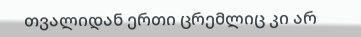თვალიდან ერთი ცრემლიც კი არ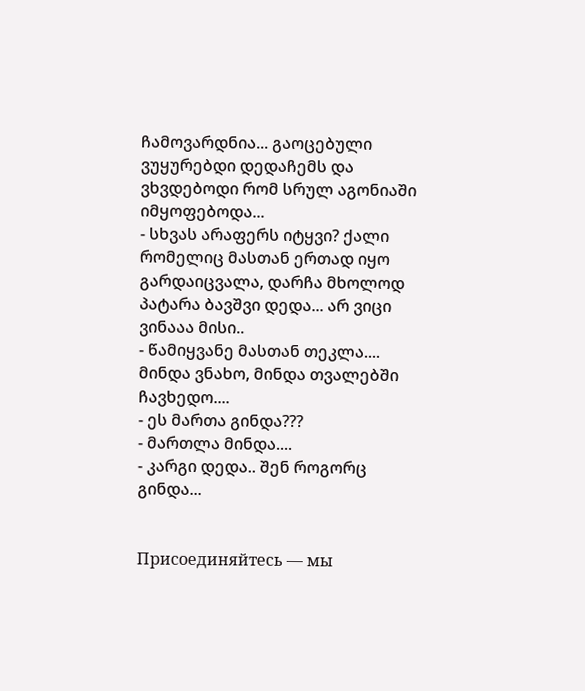ჩამოვარდნია... გაოცებული ვუყურებდი დედაჩემს და ვხვდებოდი რომ სრულ აგონიაში იმყოფებოდა...
- სხვას არაფერს იტყვი? ქალი რომელიც მასთან ერთად იყო გარდაიცვალა, დარჩა მხოლოდ პატარა ბავშვი დედა... არ ვიცი ვინააა მისი..
- წამიყვანე მასთან თეკლა.... მინდა ვნახო, მინდა თვალებში ჩავხედო....
- ეს მართა გინდა???
- მართლა მინდა....
- კარგი დედა.. შენ როგორც გინდა...


Присоединяйтесь — мы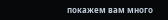покажем вам много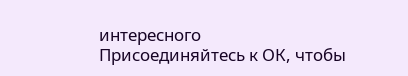интересного
Присоединяйтесь к ОК, чтобы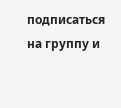подписаться на группу и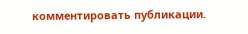комментировать публикации.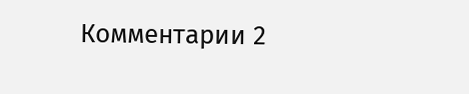Комментарии 2